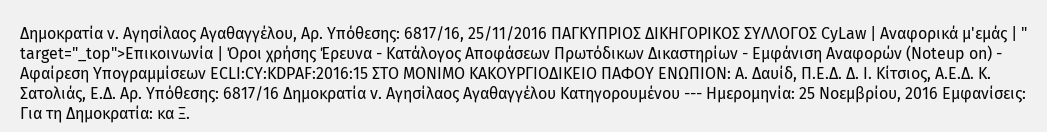Δημοκρατία ν. Αγησίλαος Αγαθαγγέλου, Αρ. Υπόθεσης: 6817/16, 25/11/2016 ΠΑΓΚΥΠΡΙΟΣ ΔΙΚΗΓΟΡΙΚΟΣ ΣΥΛΛΟΓΟΣ CyLaw | Αναφορικά μ'εμάς | " target="_top">Επικοινωνία | Όροι χρήσης Έρευνα - Κατάλογος Αποφάσεων Πρωτόδικων Δικαστηρίων - Εμφάνιση Αναφορών (Noteup on) - Αφαίρεση Υπογραμμίσεων ECLI:CY:KDPAF:2016:15 ΣΤΟ MONIMO ΚΑΚΟΥΡΓΙΟΔΙΚΕΙΟ ΠΑΦΟΥ ΕΝΩΠΙΟΝ: Α. Δαυίδ, Π.Ε.Δ. Δ. Ι. Κίτσιος, Α.Ε.Δ. Κ. Σατολιάς, Ε.Δ. Αρ. Υπόθεσης: 6817/16 Δημοκρατία v. Αγησίλαος Αγαθαγγέλου Κατηγορουμένου --- Ημερομηνία: 25 Νοεμβρίου, 2016 Εμφανίσεις: Για τη Δημοκρατία: κα Ξ.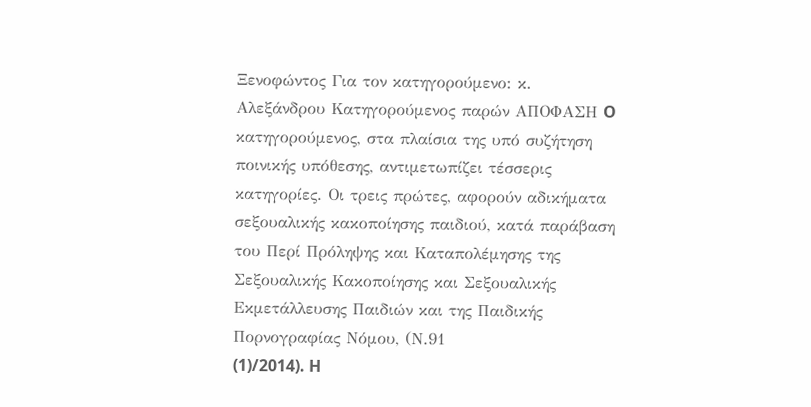Ξενοφώντος Για τον κατηγορούμενο: κ. Αλεξάνδρου Κατηγορούμενος παρών ΑΠΟΦΑΣΗ O κατηγορούμενος, στα πλαίσια της υπό συζήτηση ποινικής υπόθεσης, αντιμετωπίζει τέσσερις κατηγορίες. Οι τρεις πρώτες, αφορούν αδικήματα σεξουαλικής κακοποίησης παιδιού, κατά παράβαση του Περί Πρόληψης και Καταπολέμησης της Σεξουαλικής Κακοποίησης και Σεξουαλικής Εκμετάλλευσης Παιδιών και της Παιδικής Πορνογραφίας Νόμου, (Ν.91
(1)/2014). H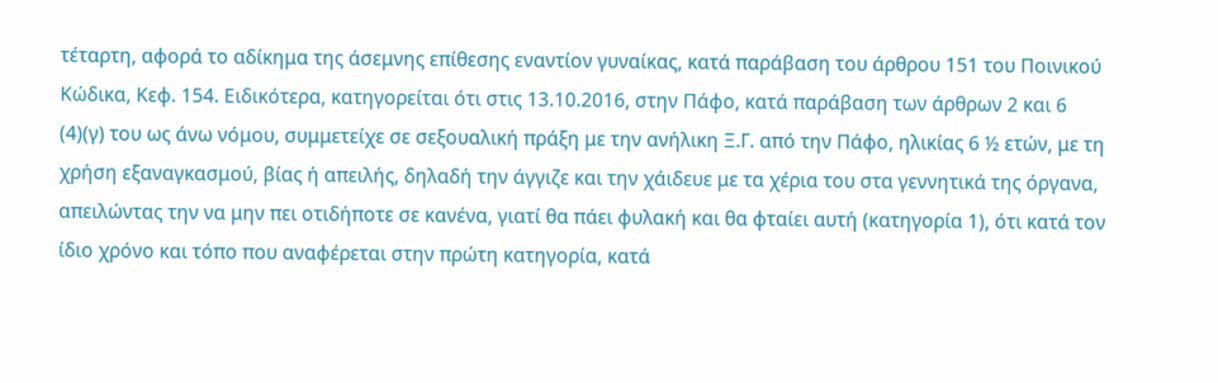τέταρτη, αφορά το αδίκημα της άσεμνης επίθεσης εναντίον γυναίκας, κατά παράβαση του άρθρου 151 του Ποινικού Κώδικα, Κεφ. 154. Ειδικότερα, κατηγορείται ότι στις 13.10.2016, στην Πάφο, κατά παράβαση των άρθρων 2 και 6
(4)(γ) του ως άνω νόμου, συμμετείχε σε σεξουαλική πράξη με την ανήλικη Ξ.Γ. από την Πάφο, ηλικίας 6 ½ ετών, με τη χρήση εξαναγκασμού, βίας ή απειλής, δηλαδή την άγγιζε και την χάιδευε με τα χέρια του στα γεννητικά της όργανα, απειλώντας την να μην πει οτιδήποτε σε κανένα, γιατί θα πάει φυλακή και θα φταίει αυτή (κατηγορία 1), ότι κατά τον ίδιο χρόνο και τόπο που αναφέρεται στην πρώτη κατηγορία, κατά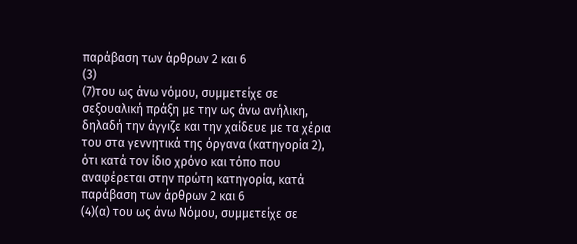παράβαση των άρθρων 2 και 6
(3)
(7)του ως άνω νόμου, συμμετείχε σε σεξουαλική πράξη με την ως άνω ανήλικη, δηλαδή την άγγιζε και την χαίδευε με τα χέρια του στα γεννητικά της όργανα (κατηγορία 2), ότι κατά τον ίδιο χρόνο και τόπο που αναφέρεται στην πρώτη κατηγορία, κατά παράβαση των άρθρων 2 και 6
(4)(α) του ως άνω Νόμου, συμμετείχε σε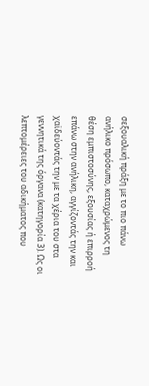σεξουαλική πράξη με το πιο πάνω ανήλικο πρόσωπο, καταχρώμενος τη θέση εμπιστοσύνης, εξουσίας ή επιρροή επάνω στην ανήλικη, αγγίζοντάς την και χαϊδεύοντάς την με τα χέρια του στα γεννητικά της όργανα (κατηγορία 3). Ως οι λεπτομέρειες του αδικήματος που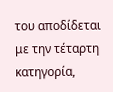του αποδίδεται με την τέταρτη κατηγορία,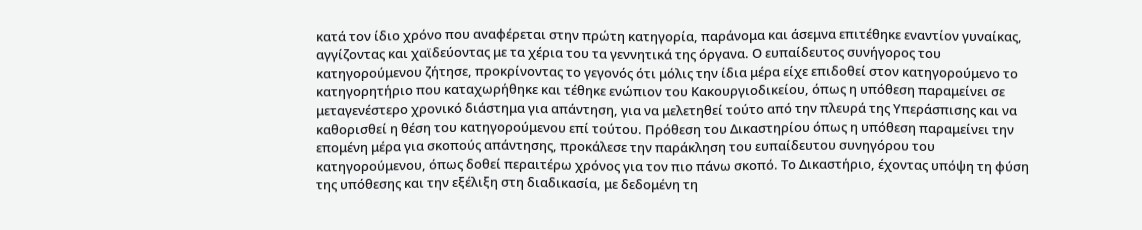κατά τον ίδιο χρόνο που αναφέρεται στην πρώτη κατηγορία, παράνομα και άσεμνα επιτέθηκε εναντίον γυναίκας, αγγίζοντας και χαϊδεύοντας με τα χέρια του τα γεννητικά της όργανα. Ο ευπαίδευτος συνήγορος του κατηγορούμενου ζήτησε, προκρίνοντας το γεγονός ότι μόλις την ίδια μέρα είχε επιδοθεί στον κατηγορούμενο το κατηγορητήριο που καταχωρήθηκε και τέθηκε ενώπιον του Κακουργιοδικείου, όπως η υπόθεση παραμείνει σε μεταγενέστερο χρονικό διάστημα για απάντηση, για να μελετηθεί τούτο από την πλευρά της Υπεράσπισης και να καθορισθεί η θέση του κατηγορούμενου επί τούτου. Πρόθεση του Δικαστηρίου όπως η υπόθεση παραμείνει την επομένη μέρα για σκοπούς απάντησης, προκάλεσε την παράκληση του ευπαίδευτου συνηγόρου του κατηγορούμενου, όπως δοθεί περαιτέρω χρόνος για τον πιο πάνω σκοπό. Το Δικαστήριο, έχοντας υπόψη τη φύση της υπόθεσης και την εξέλιξη στη διαδικασία, με δεδομένη τη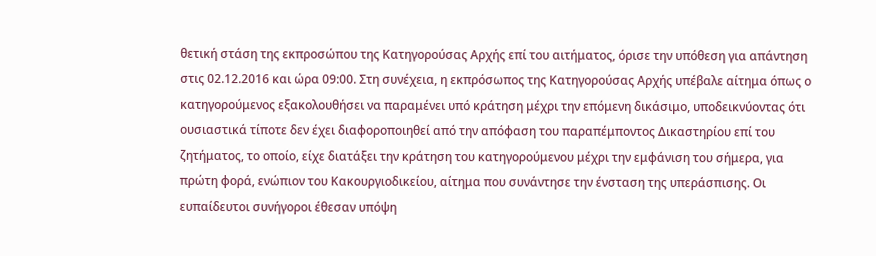θετική στάση της εκπροσώπου της Κατηγορούσας Αρχής επί του αιτήματος, όρισε την υπόθεση για απάντηση στις 02.12.2016 και ώρα 09:00. Στη συνέχεια, η εκπρόσωπος της Κατηγορούσας Αρχής υπέβαλε αίτημα όπως ο κατηγορούμενος εξακολουθήσει να παραμένει υπό κράτηση μέχρι την επόμενη δικάσιμο, υποδεικνύοντας ότι ουσιαστικά τίποτε δεν έχει διαφοροποιηθεί από την απόφαση του παραπέμποντος Δικαστηρίου επί του ζητήματος, το οποίο, είχε διατάξει την κράτηση του κατηγορούμενου μέχρι την εμφάνιση του σήμερα, για πρώτη φορά, ενώπιον του Κακουργιοδικείου, αίτημα που συνάντησε την ένσταση της υπεράσπισης. Οι ευπαίδευτοι συνήγοροι έθεσαν υπόψη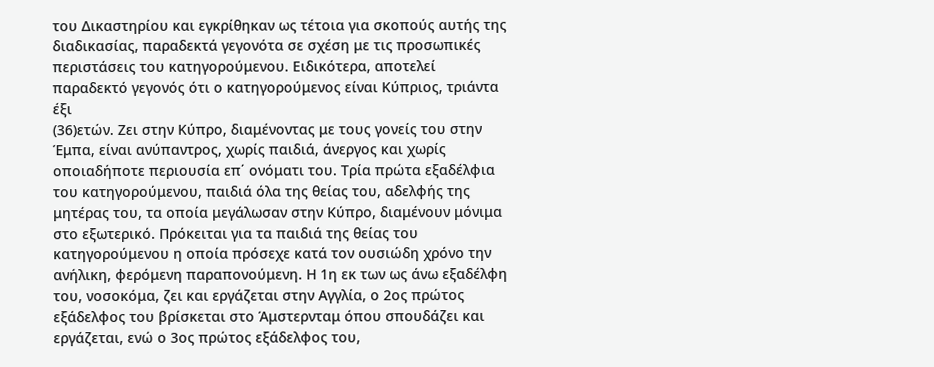του Δικαστηρίου και εγκρίθηκαν ως τέτοια για σκοπούς αυτής της διαδικασίας, παραδεκτά γεγονότα σε σχέση με τις προσωπικές περιστάσεις του κατηγορούμενου. Ειδικότερα, αποτελεί παραδεκτό γεγονός ότι ο κατηγορούμενος είναι Κύπριος, τριάντα έξι
(36)ετών. Ζει στην Κύπρο, διαμένοντας με τους γονείς του στην Έμπα, είναι ανύπαντρος, χωρίς παιδιά, άνεργος και χωρίς οποιαδήποτε περιουσία επ΄ ονόματι του. Τρία πρώτα εξαδέλφια του κατηγορούμενου, παιδιά όλα της θείας του, αδελφής της μητέρας του, τα οποία μεγάλωσαν στην Κύπρο, διαμένουν μόνιμα στο εξωτερικό. Πρόκειται για τα παιδιά της θείας του κατηγορούμενου η οποία πρόσεχε κατά τον ουσιώδη χρόνο την ανήλικη, φερόμενη παραπονούμενη. Η 1η εκ των ως άνω εξαδέλφη του, νοσοκόμα, ζει και εργάζεται στην Αγγλία, ο 2ος πρώτος εξάδελφος του βρίσκεται στο Άμστερνταμ όπου σπουδάζει και εργάζεται, ενώ ο 3ος πρώτος εξάδελφος του,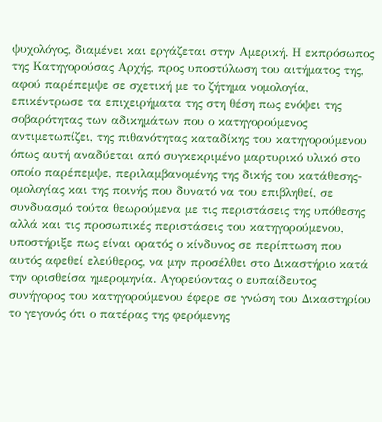ψυχολόγος, διαμένει και εργάζεται στην Αμερική. Η εκπρόσωπος της Κατηγορούσας Αρχής, προς υποστύλωση του αιτήματος της, αφού παρέπεμψε σε σχετική με το ζήτημα νομολογία, επικέντρωσε τα επιχειρήματα της στη θέση πως ενόψει της σοβαρότητας των αδικημάτων που ο κατηγορούμενος αντιμετωπίζει, της πιθανότητας καταδίκης του κατηγορούμενου όπως αυτή αναδύεται από συγκεκριμένο μαρτυρικό υλικό στο οποίο παρέπεμψε, περιλαμβανομένης της δικής του κατάθεσης-ομολογίας και της ποινής που δυνατό να του επιβληθεί, σε συνδυασμό τούτα θεωρούμενα με τις περιστάσεις της υπόθεσης αλλά και τις προσωπικές περιστάσεις του κατηγορούμενου, υποστήριξε πως είναι ορατός ο κίνδυνος σε περίπτωση που αυτός αφεθεί ελεύθερος, να μην προσέλθει στο Δικαστήριο κατά την ορισθείσα ημερομηνία. Αγορεύοντας ο ευπαίδευτος συνήγορος του κατηγορούμενου έφερε σε γνώση του Δικαστηρίου το γεγονός ότι ο πατέρας της φερόμενης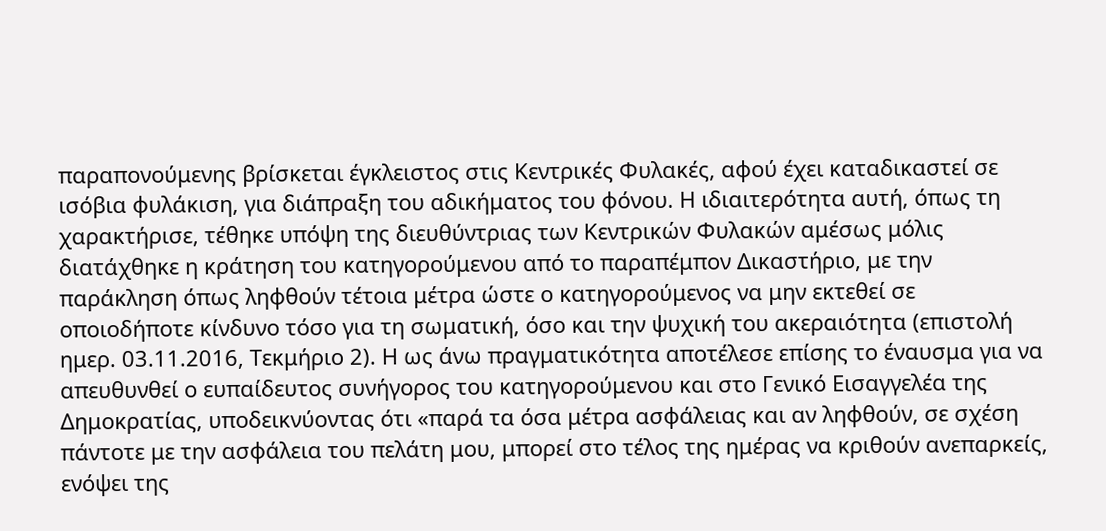παραπονούμενης βρίσκεται έγκλειστος στις Κεντρικές Φυλακές, αφού έχει καταδικαστεί σε ισόβια φυλάκιση, για διάπραξη του αδικήματος του φόνου. Η ιδιαιτερότητα αυτή, όπως τη χαρακτήρισε, τέθηκε υπόψη της διευθύντριας των Κεντρικών Φυλακών αμέσως μόλις διατάχθηκε η κράτηση του κατηγορούμενου από το παραπέμπον Δικαστήριο, με την παράκληση όπως ληφθούν τέτοια μέτρα ώστε ο κατηγορούμενος να μην εκτεθεί σε οποιοδήποτε κίνδυνο τόσο για τη σωματική, όσο και την ψυχική του ακεραιότητα (επιστολή ημερ. 03.11.2016, Τεκμήριο 2). Η ως άνω πραγματικότητα αποτέλεσε επίσης το έναυσμα για να απευθυνθεί ο ευπαίδευτος συνήγορος του κατηγορούμενου και στο Γενικό Εισαγγελέα της Δημοκρατίας, υποδεικνύοντας ότι «παρά τα όσα μέτρα ασφάλειας και αν ληφθούν, σε σχέση πάντοτε με την ασφάλεια του πελάτη μου, μπορεί στο τέλος της ημέρας να κριθούν ανεπαρκείς, ενόψει της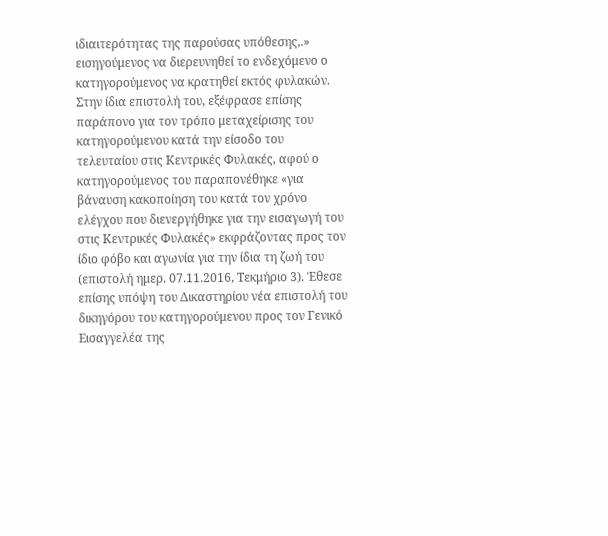ιδιαιτερότητας της παρούσας υπόθεσης,.» εισηγούμενος να διερευνηθεί το ενδεχόμενο ο κατηγορούμενος να κρατηθεί εκτός φυλακών. Στην ίδια επιστολή του, εξέφρασε επίσης παράπονο για τον τρόπο μεταχείρισης του κατηγορούμενου κατά την είσοδο του τελευταίου στις Κεντρικές Φυλακές, αφού ο κατηγορούμενος του παραπονέθηκε «για βάναυση κακοποίηση του κατά τον χρόνο ελέγχου που διενεργήθηκε για την εισαγωγή του στις Κεντρικές Φυλακές» εκφράζοντας προς τον ίδιο φόβο και αγωνία για την ίδια τη ζωή του (επιστολή ημερ. 07.11.2016, Τεκμήριο 3). Έθεσε επίσης υπόψη του Δικαστηρίου νέα επιστολή του δικηγόρου του κατηγορούμενου προς τον Γενικό Εισαγγελέα της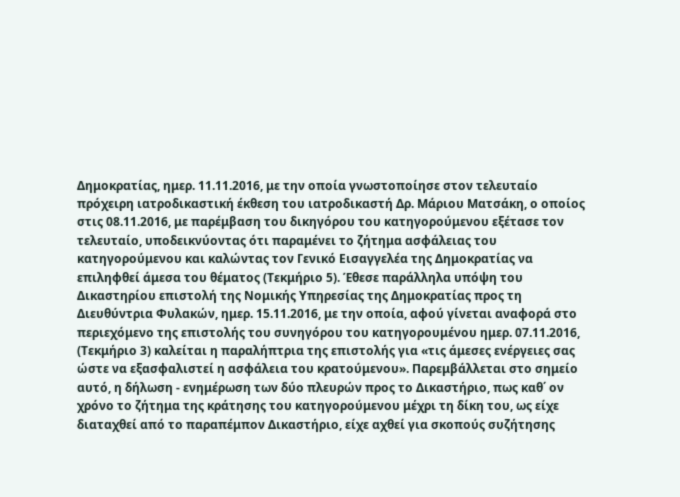Δημοκρατίας, ημερ. 11.11.2016, με την οποία γνωστοποίησε στον τελευταίο πρόχειρη ιατροδικαστική έκθεση του ιατροδικαστή Δρ. Μάριου Ματσάκη, ο οποίος στις 08.11.2016, με παρέμβαση του δικηγόρου του κατηγορούμενου εξέτασε τον τελευταίο, υποδεικνύοντας ότι παραμένει το ζήτημα ασφάλειας του κατηγορούμενου και καλώντας τον Γενικό Εισαγγελέα της Δημοκρατίας να επιληφθεί άμεσα του θέματος (Τεκμήριο 5). Έθεσε παράλληλα υπόψη του Δικαστηρίου επιστολή της Νομικής Υπηρεσίας της Δημοκρατίας προς τη Διευθύντρια Φυλακών, ημερ. 15.11.2016, με την οποία, αφού γίνεται αναφορά στο περιεχόμενο της επιστολής του συνηγόρου του κατηγορουμένου ημερ. 07.11.2016, (Τεκμήριο 3) καλείται η παραλήπτρια της επιστολής για «τις άμεσες ενέργειες σας ώστε να εξασφαλιστεί η ασφάλεια του κρατούμενου». Παρεμβάλλεται στο σημείο αυτό, η δήλωση - ενημέρωση των δύο πλευρών προς το Δικαστήριο, πως καθ΄ ον χρόνο το ζήτημα της κράτησης του κατηγορούμενου μέχρι τη δίκη του, ως είχε διαταχθεί από το παραπέμπον Δικαστήριο, είχε αχθεί για σκοπούς συζήτησης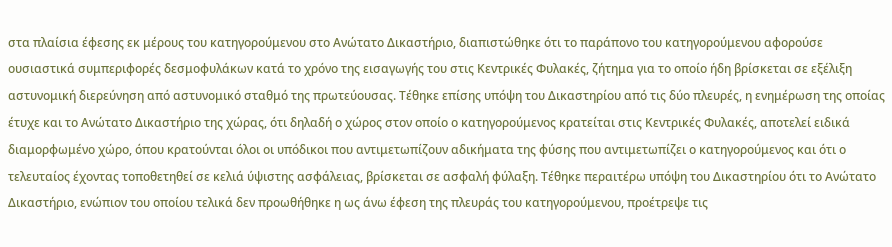στα πλαίσια έφεσης εκ μέρους του κατηγορούμενου στο Ανώτατο Δικαστήριο, διαπιστώθηκε ότι το παράπονο του κατηγορούμενου αφορούσε ουσιαστικά συμπεριφορές δεσμοφυλάκων κατά το χρόνο της εισαγωγής του στις Κεντρικές Φυλακές, ζήτημα για το οποίο ήδη βρίσκεται σε εξέλιξη αστυνομική διερεύνηση από αστυνομικό σταθμό της πρωτεύουσας. Τέθηκε επίσης υπόψη του Δικαστηρίου από τις δύο πλευρές, η ενημέρωση της οποίας έτυχε και το Ανώτατο Δικαστήριο της χώρας, ότι δηλαδή ο χώρος στον οποίο ο κατηγορούμενος κρατείται στις Κεντρικές Φυλακές, αποτελεί ειδικά διαμορφωμένο χώρο, όπου κρατούνται όλοι οι υπόδικοι που αντιμετωπίζουν αδικήματα της φύσης που αντιμετωπίζει ο κατηγορούμενος και ότι ο τελευταίος έχοντας τοποθετηθεί σε κελιά ύψιστης ασφάλειας, βρίσκεται σε ασφαλή φύλαξη. Τέθηκε περαιτέρω υπόψη του Δικαστηρίου ότι το Ανώτατο Δικαστήριο, ενώπιον του οποίου τελικά δεν προωθήθηκε η ως άνω έφεση της πλευράς του κατηγορούμενου, προέτρεψε τις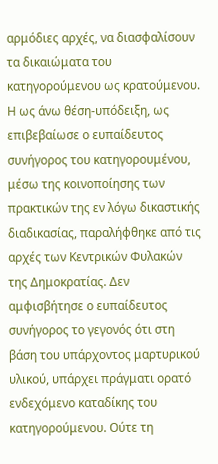αρμόδιες αρχές, να διασφαλίσουν τα δικαιώματα του κατηγορούμενου ως κρατούμενου. Η ως άνω θέση-υπόδειξη, ως επιβεβαίωσε ο ευπαίδευτος συνήγορος του κατηγορουμένου, μέσω της κοινοποίησης των πρακτικών της εν λόγω δικαστικής διαδικασίας, παραλήφθηκε από τις αρχές των Κεντρικών Φυλακών της Δημοκρατίας. Δεν αμφισβήτησε ο ευπαίδευτος συνήγορος το γεγονός ότι στη βάση του υπάρχοντος μαρτυρικού υλικού, υπάρχει πράγματι ορατό ενδεχόμενο καταδίκης του κατηγορούμενου. Ούτε τη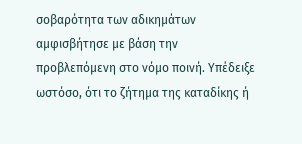σοβαρότητα των αδικημάτων αμφισβήτησε με βάση την προβλεπόμενη στο νόμο ποινή. Υπέδειξε ωστόσο, ότι το ζήτημα της καταδίκης ή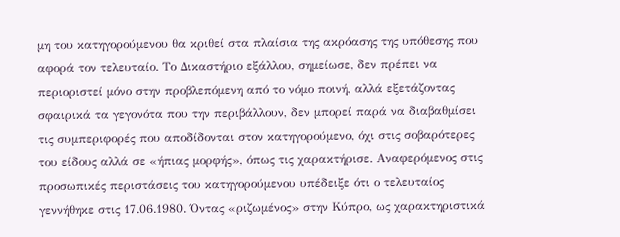μη του κατηγορούμενου θα κριθεί στα πλαίσια της ακρόασης της υπόθεσης που αφορά τον τελευταίο. Το Δικαστήριο εξάλλου, σημείωσε, δεν πρέπει να περιοριστεί μόνο στην προβλεπόμενη από το νόμο ποινή, αλλά εξετάζοντας σφαιρικά τα γεγονότα που την περιβάλλουν, δεν μπορεί παρά να διαβαθμίσει τις συμπεριφορές που αποδίδονται στον κατηγορούμενο, όχι στις σοβαρότερες του είδους αλλά σε «ήπιας μορφής», όπως τις χαρακτήρισε. Αναφερόμενος στις προσωπικές περιστάσεις του κατηγορούμενου υπέδειξε ότι ο τελευταίος γεννήθηκε στις 17.06.1980. Όντας «ριζωμένος» στην Κύπρο, ως χαρακτηριστικά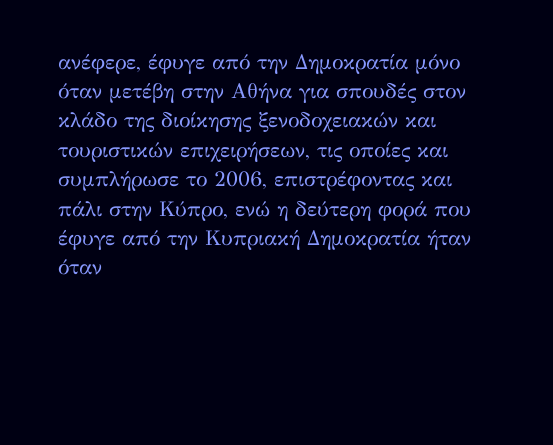ανέφερε, έφυγε από την Δημοκρατία μόνο όταν μετέβη στην Αθήνα για σπουδές στον κλάδο της διοίκησης ξενοδοχειακών και τουριστικών επιχειρήσεων, τις οποίες και συμπλήρωσε το 2006, επιστρέφοντας και πάλι στην Κύπρο, ενώ η δεύτερη φορά που έφυγε από την Κυπριακή Δημοκρατία ήταν όταν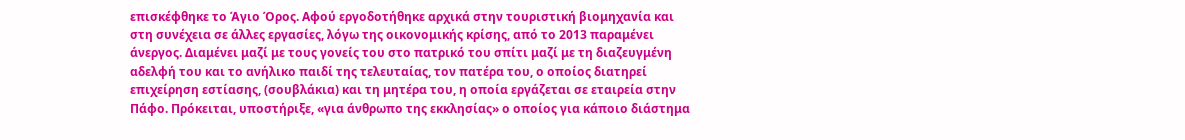επισκέφθηκε το Άγιο Όρος. Αφού εργοδοτήθηκε αρχικά στην τουριστική βιομηχανία και στη συνέχεια σε άλλες εργασίες, λόγω της οικονομικής κρίσης, από το 2013 παραμένει άνεργος. Διαμένει μαζί με τους γονείς του στο πατρικό του σπίτι μαζί με τη διαζευγμένη αδελφή του και το ανήλικο παιδί της τελευταίας, τον πατέρα του, ο οποίος διατηρεί επιχείρηση εστίασης, (σουβλάκια) και τη μητέρα του, η οποία εργάζεται σε εταιρεία στην Πάφο. Πρόκειται, υποστήριξε, «για άνθρωπο της εκκλησίας» ο οποίος για κάποιο διάστημα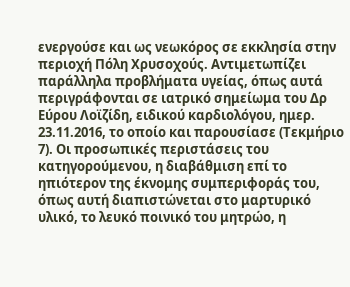ενεργούσε και ως νεωκόρος σε εκκλησία στην περιοχή Πόλη Χρυσοχούς. Αντιμετωπίζει παράλληλα προβλήματα υγείας, όπως αυτά περιγράφονται σε ιατρικό σημείωμα του Δρ Εύρου Λοϊζίδη, ειδικού καρδιολόγου, ημερ. 23.11.2016, το οποίο και παρουσίασε (Τεκμήριο 7). Οι προσωπικές περιστάσεις του κατηγορούμενου, η διαβάθμιση επί το ηπιότερον της έκνομης συμπεριφοράς του, όπως αυτή διαπιστώνεται στο μαρτυρικό υλικό, το λευκό ποινικό του μητρώο, η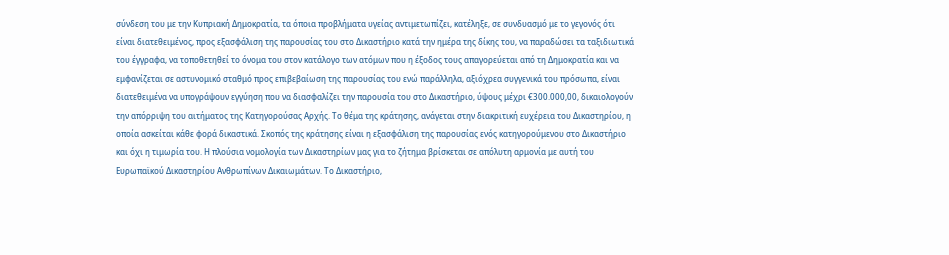σύνδεση του με την Κυπριακή Δημοκρατία, τα όποια προβλήματα υγείας αντιμετωπίζει, κατέληξε, σε συνδυασμό με το γεγονός ότι είναι διατεθειμένος, προς εξασφάλιση της παρουσίας του στο Δικαστήριο κατά την ημέρα της δίκης του, να παραδώσει τα ταξιδιωτικά του έγγραφα, να τοποθετηθεί το όνομα του στον κατάλογο των ατόμων που η έξοδος τους απαγορεύεται από τη Δημοκρατία και να εμφανίζεται σε αστυνομικό σταθμό προς επιβεβαίωση της παρουσίας του ενώ παράλληλα, αξιόχρεα συγγενικά του πρόσωπα, είναι διατεθειμένα να υπογράψουν εγγύηση που να διασφαλίζει την παρουσία του στο Δικαστήριο, ύψους μέχρι €300.000,00, δικαιολογούν την απόρριψη του αιτήματος της Κατηγορούσας Αρχής. Το θέμα της κράτησης, ανάγεται στην διακριτική ευχέρεια του Δικαστηρίου, η οποία ασκείται κάθε φορά δικαστικά. Σκοπός της κράτησης είναι η εξασφάλιση της παρουσίας ενός κατηγορούμενου στο Δικαστήριο και όχι η τιμωρία του. Η πλούσια νομολογία των Δικαστηρίων μας για το ζήτημα βρίσκεται σε απόλυτη αρμονία με αυτή του Ευρωπαϊκού Δικαστηρίου Ανθρωπίνων Δικαιωμάτων. Το Δικαστήριο,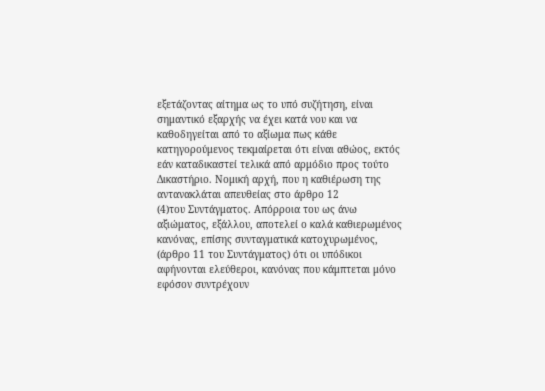εξετάζοντας αίτημα ως το υπό συζήτηση, είναι σημαντικό εξαρχής να έχει κατά νου και να καθοδηγείται από το αξίωμα πως κάθε κατηγορούμενος τεκμαίρεται ότι είναι αθώος, εκτός εάν καταδικαστεί τελικά από αρμόδιο προς τούτο Δικαστήριο. Νομική αρχή, που η καθιέρωση της αντανακλάται απευθείας στο άρθρο 12
(4)του Συντάγματος. Απόρροια του ως άνω αξιώματος, εξάλλου, αποτελεί ο καλά καθιερωμένος κανόνας, επίσης συνταγματικά κατοχυρωμένος, (άρθρο 11 του Συντάγματος) ότι οι υπόδικοι αφήνονται ελεύθεροι, κανόνας που κάμπτεται μόνο εφόσον συντρέχουν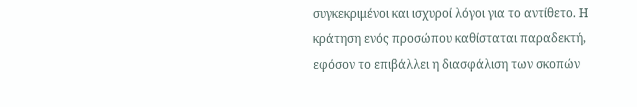συγκεκριμένοι και ισχυροί λόγοι για το αντίθετο. Η κράτηση ενός προσώπου καθίσταται παραδεκτή, εφόσον το επιβάλλει η διασφάλιση των σκοπών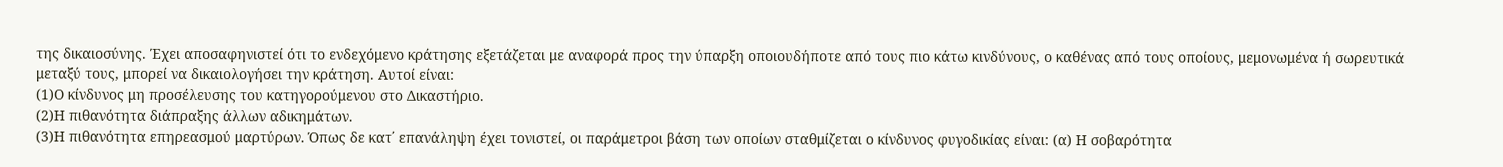της δικαιοσύνης. Έχει αποσαφηνιστεί ότι το ενδεχόμενο κράτησης εξετάζεται με αναφορά προς την ύπαρξη οποιουδήποτε από τους πιο κάτω κινδύνους, ο καθένας από τους οποίους, μεμονωμένα ή σωρευτικά μεταξύ τους, μπορεί να δικαιολογήσει την κράτηση. Αυτοί είναι:
(1)Ο κίνδυνος μη προσέλευσης του κατηγορούμενου στο Δικαστήριο.
(2)Η πιθανότητα διάπραξης άλλων αδικημάτων.
(3)Η πιθανότητα επηρεασμού μαρτύρων. Όπως δε κατ΄ επανάληψη έχει τονιστεί, οι παράμετροι βάση των οποίων σταθμίζεται ο κίνδυνος φυγοδικίας είναι: (α) Η σοβαρότητα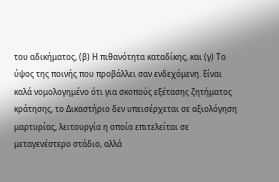του αδικήματος, (β) Η πιθανότητα καταδίκης, και (γ) Το ύψος της ποινής που προβάλλει σαν ενδεχόμενη. Είναι καλά νομολογημένο ότι για σκοπούς εξέτασης ζητήματος κράτησης, το Δικαστήριο δεν υπεισέρχεται σε αξιολόγηση μαρτυρίας, λειτουργία η οποία επιτελείται σε μεταγενέστερο στάδιο, αλλά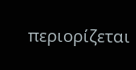περιορίζεται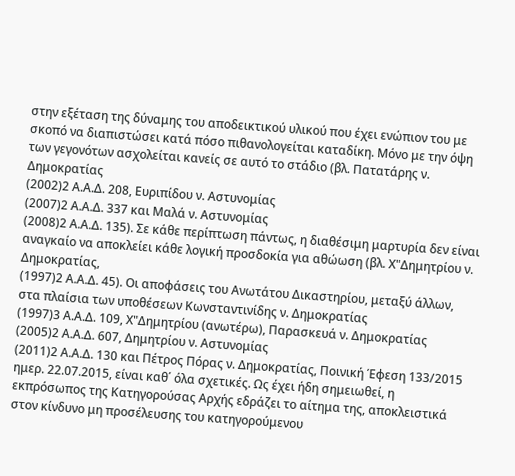στην εξέταση της δύναμης του αποδεικτικού υλικού που έχει ενώπιον του με σκοπό να διαπιστώσει κατά πόσο πιθανολογείται καταδίκη. Μόνο με την όψη των γεγονότων ασχολείται κανείς σε αυτό το στάδιο (βλ. Πατατάρης ν. Δημοκρατίας
(2002)2 Α.Α.Δ. 208, Ευριπίδου ν. Αστυνομίας
(2007)2 Α.Α.Δ. 337 και Μαλά ν. Αστυνομίας
(2008)2 Α.Α.Δ. 135). Σε κάθε περίπτωση πάντως, η διαθέσιμη μαρτυρία δεν είναι αναγκαίο να αποκλείει κάθε λογική προσδοκία για αθώωση (βλ. Χ"Δημητρίου ν. Δημοκρατίας,
(1997)2 Α.Α.Δ. 45). Οι αποφάσεις του Ανωτάτου Δικαστηρίου, μεταξύ άλλων, στα πλαίσια των υποθέσεων Κωνσταντινίδης ν. Δημοκρατίας
(1997)3 Α.Α.Δ. 109, Χ"Δημητρίου (ανωτέρω), Παρασκευά ν. Δημοκρατίας
(2005)2 Α.Α.Δ. 607, Δημητρίου ν. Αστυνομίας
(2011)2 Α.Α.Δ. 130 και Πέτρος Πόρας ν. Δημοκρατίας, Ποινική Έφεση 133/2015 ημερ. 22.07.2015, είναι καθ΄ όλα σχετικές. Ως έχει ήδη σημειωθεί, η εκπρόσωπος της Κατηγορούσας Αρχής εδράζει το αίτημα της, αποκλειστικά στον κίνδυνο μη προσέλευσης του κατηγορούμενου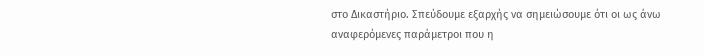στο Δικαστήριο. Σπεύδουμε εξαρχής να σημειώσουμε ότι οι ως άνω αναφερόμενες παράμετροι που η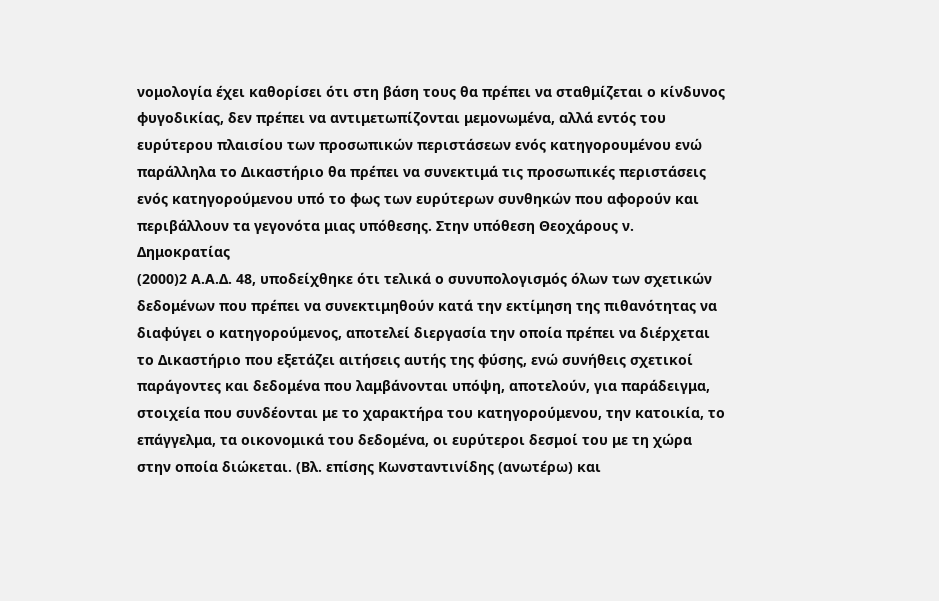νομολογία έχει καθορίσει ότι στη βάση τους θα πρέπει να σταθμίζεται ο κίνδυνος φυγοδικίας, δεν πρέπει να αντιμετωπίζονται μεμονωμένα, αλλά εντός του ευρύτερου πλαισίου των προσωπικών περιστάσεων ενός κατηγορουμένου ενώ παράλληλα το Δικαστήριο θα πρέπει να συνεκτιμά τις προσωπικές περιστάσεις ενός κατηγορούμενου υπό το φως των ευρύτερων συνθηκών που αφορούν και περιβάλλουν τα γεγονότα μιας υπόθεσης. Στην υπόθεση Θεοχάρους ν. Δημοκρατίας
(2000)2 Α.Α.Δ. 48, υποδείχθηκε ότι τελικά ο συνυπολογισμός όλων των σχετικών δεδομένων που πρέπει να συνεκτιμηθούν κατά την εκτίμηση της πιθανότητας να διαφύγει ο κατηγορούμενος, αποτελεί διεργασία την οποία πρέπει να διέρχεται το Δικαστήριο που εξετάζει αιτήσεις αυτής της φύσης, ενώ συνήθεις σχετικοί παράγοντες και δεδομένα που λαμβάνονται υπόψη, αποτελούν, για παράδειγμα, στοιχεία που συνδέονται με το χαρακτήρα του κατηγορούμενου, την κατοικία, το επάγγελμα, τα οικονομικά του δεδομένα, οι ευρύτεροι δεσμοί του με τη χώρα στην οποία διώκεται. (Βλ. επίσης Κωνσταντινίδης (ανωτέρω) και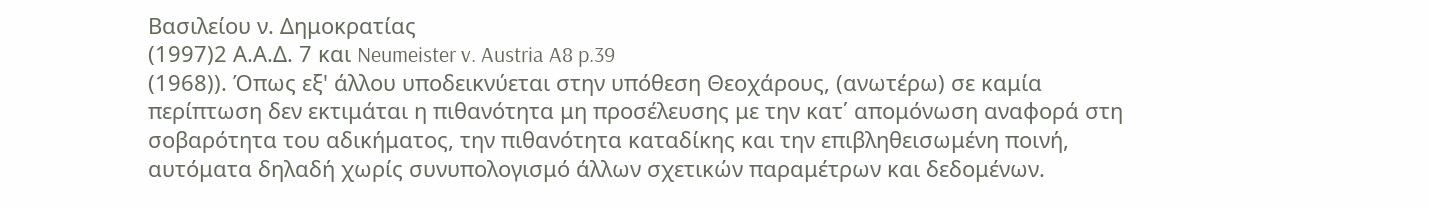Βασιλείου ν. Δημοκρατίας
(1997)2 Α.Α.Δ. 7 και Neumeister v. Austria A8 p.39
(1968)). Όπως εξ' άλλου υποδεικνύεται στην υπόθεση Θεοχάρους, (ανωτέρω) σε καμία περίπτωση δεν εκτιμάται η πιθανότητα μη προσέλευσης με την κατ΄ απομόνωση αναφορά στη σοβαρότητα του αδικήματος, την πιθανότητα καταδίκης και την επιβληθεισωμένη ποινή, αυτόματα δηλαδή χωρίς συνυπολογισμό άλλων σχετικών παραμέτρων και δεδομένων.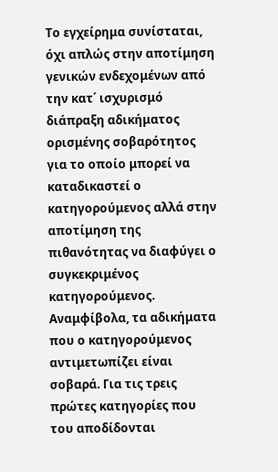Το εγχείρημα συνίσταται, όχι απλώς στην αποτίμηση γενικών ενδεχομένων από την κατ΄ ισχυρισμό διάπραξη αδικήματος ορισμένης σοβαρότητος για το οποίο μπορεί να καταδικαστεί ο κατηγορούμενος αλλά στην αποτίμηση της πιθανότητας να διαφύγει ο συγκεκριμένος κατηγορούμενος. Αναμφίβολα, τα αδικήματα που ο κατηγορούμενος αντιμετωπίζει είναι σοβαρά. Για τις τρεις πρώτες κατηγορίες που του αποδίδονται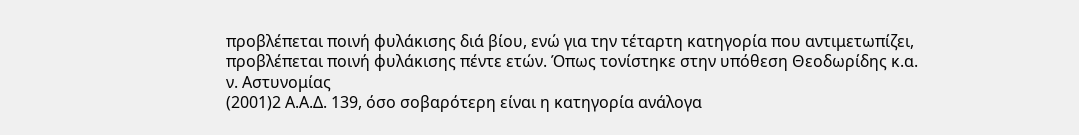προβλέπεται ποινή φυλάκισης διά βίου, ενώ για την τέταρτη κατηγορία που αντιμετωπίζει, προβλέπεται ποινή φυλάκισης πέντε ετών. Όπως τονίστηκε στην υπόθεση Θεοδωρίδης κ.α. ν. Αστυνομίας
(2001)2 Α.Α.Δ. 139, όσο σοβαρότερη είναι η κατηγορία ανάλογα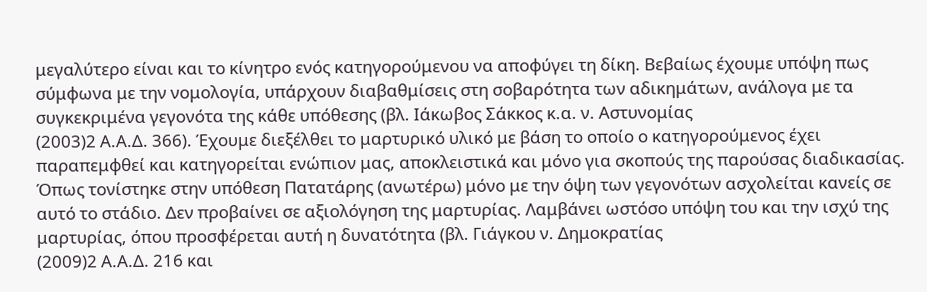μεγαλύτερο είναι και το κίνητρο ενός κατηγορούμενου να αποφύγει τη δίκη. Βεβαίως έχουμε υπόψη πως σύμφωνα με την νομολογία, υπάρχουν διαβαθμίσεις στη σοβαρότητα των αδικημάτων, ανάλογα με τα συγκεκριμένα γεγονότα της κάθε υπόθεσης (βλ. Ιάκωβος Σάκκος κ.α. ν. Αστυνομίας
(2003)2 Α.Α.Δ. 366). Έχουμε διεξέλθει το μαρτυρικό υλικό με βάση το οποίο ο κατηγορούμενος έχει παραπεμφθεί και κατηγορείται ενώπιον μας, αποκλειστικά και μόνο για σκοπούς της παρούσας διαδικασίας. Όπως τονίστηκε στην υπόθεση Πατατάρης (ανωτέρω) μόνο με την όψη των γεγονότων ασχολείται κανείς σε αυτό το στάδιο. Δεν προβαίνει σε αξιολόγηση της μαρτυρίας. Λαμβάνει ωστόσο υπόψη του και την ισχύ της μαρτυρίας, όπου προσφέρεται αυτή η δυνατότητα (βλ. Γιάγκου ν. Δημοκρατίας
(2009)2 Α.Α.Δ. 216 και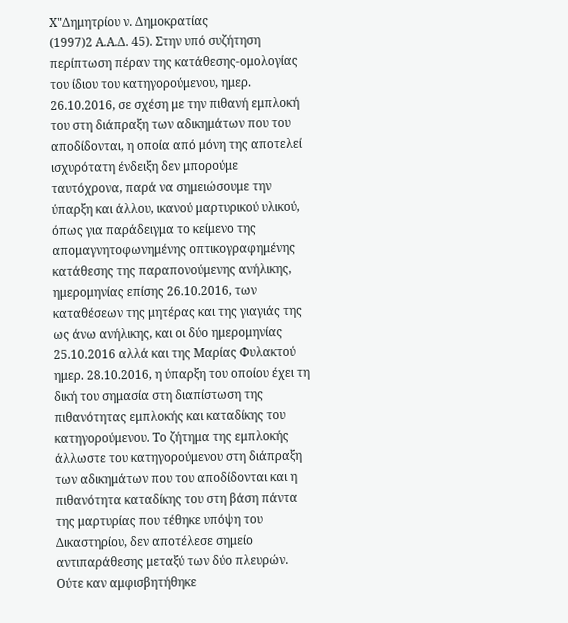Χ"Δημητρίου ν. Δημοκρατίας
(1997)2 Α.Α.Δ. 45). Στην υπό συζήτηση περίπτωση πέραν της κατάθεσης-ομολογίας του ίδιου του κατηγορούμενου, ημερ. 26.10.2016, σε σχέση με την πιθανή εμπλοκή του στη διάπραξη των αδικημάτων που του αποδίδονται, η οποία από μόνη της αποτελεί ισχυρότατη ένδειξη δεν μπορούμε ταυτόχρονα, παρά να σημειώσουμε την ύπαρξη και άλλου, ικανού μαρτυρικού υλικού, όπως για παράδειγμα το κείμενο της απομαγνητοφωνημένης οπτικογραφημένης κατάθεσης της παραπονούμενης ανήλικης, ημερομηνίας επίσης 26.10.2016, των καταθέσεων της μητέρας και της γιαγιάς της ως άνω ανήλικης, και οι δύο ημερομηνίας 25.10.2016 αλλά και της Μαρίας Φυλακτού ημερ. 28.10.2016, η ύπαρξη του οποίου έχει τη δική του σημασία στη διαπίστωση της πιθανότητας εμπλοκής και καταδίκης του κατηγορούμενου. Το ζήτημα της εμπλοκής άλλωστε του κατηγορούμενου στη διάπραξη των αδικημάτων που του αποδίδονται και η πιθανότητα καταδίκης του στη βάση πάντα της μαρτυρίας που τέθηκε υπόψη του Δικαστηρίου, δεν αποτέλεσε σημείο αντιπαράθεσης μεταξύ των δύο πλευρών. Ούτε καν αμφισβητήθηκε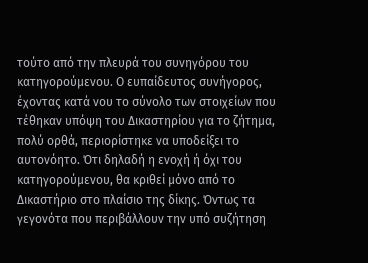τούτο από την πλευρά του συνηγόρου του κατηγορούμενου. Ο ευπαίδευτος συνήγορος, έχοντας κατά νου το σύνολο των στοιχείων που τέθηκαν υπόψη του Δικαστηρίου για το ζήτημα, πολύ ορθά, περιορίστηκε να υποδείξει το αυτονόητο. Ότι δηλαδή η ενοχή ή όχι του κατηγορούμενου, θα κριθεί μόνο από το Δικαστήριο στο πλαίσιο της δίκης. Όντως τα γεγονότα που περιβάλλουν την υπό συζήτηση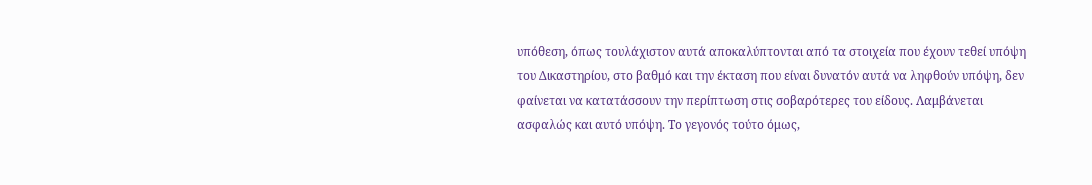υπόθεση, όπως τουλάχιστον αυτά αποκαλύπτονται από τα στοιχεία που έχουν τεθεί υπόψη του Δικαστηρίου, στο βαθμό και την έκταση που είναι δυνατόν αυτά να ληφθούν υπόψη, δεν φαίνεται να κατατάσσουν την περίπτωση στις σοβαρότερες του είδους. Λαμβάνεται ασφαλώς και αυτό υπόψη. Το γεγονός τούτο όμως,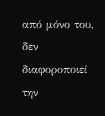από μόνο του, δεν διαφοροποιεί την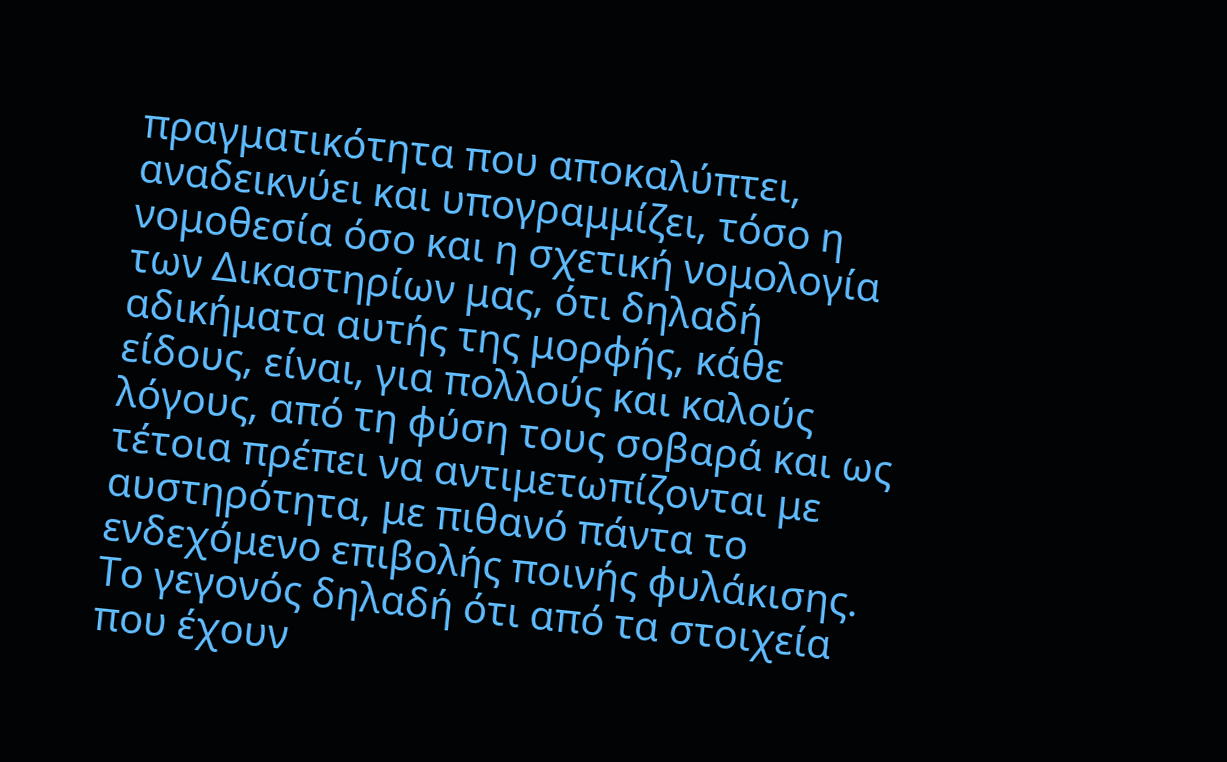πραγματικότητα που αποκαλύπτει, αναδεικνύει και υπογραμμίζει, τόσο η νομοθεσία όσο και η σχετική νομολογία των Δικαστηρίων μας, ότι δηλαδή αδικήματα αυτής της μορφής, κάθε είδους, είναι, για πολλούς και καλούς λόγους, από τη φύση τους σοβαρά και ως τέτοια πρέπει να αντιμετωπίζονται με αυστηρότητα, με πιθανό πάντα το ενδεχόμενο επιβολής ποινής φυλάκισης. Το γεγονός δηλαδή ότι από τα στοιχεία που έχουν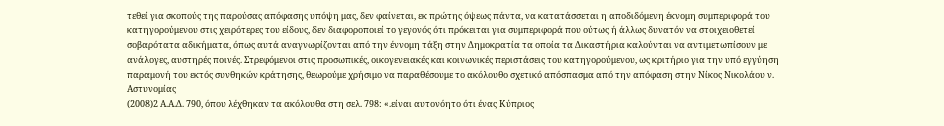τεθεί για σκοπούς της παρούσας απόφασης υπόψη μας, δεν φαίνεται, εκ πρώτης όψεως πάντα, να κατατάσσεται η αποδιδόμενη έκνομη συμπεριφορά του κατηγορούμενου στις χειρότερες του είδους, δεν διαφοροποιεί το γεγονός ότι πρόκειται για συμπεριφορά που ούτως ή άλλως δυνατόν να στοιχειοθετεί σοβαρότατα αδικήματα, όπως αυτά αναγνωρίζονται από την έννομη τάξη στην Δημοκρατία τα οποία τα Δικαστήρια καλούνται να αντιμετωπίσουν με ανάλογες, αυστηρές ποινές. Στρεφόμενοι στις προσωπικές, οικογενειακές και κοινωνικές περιστάσεις του κατηγορούμενου, ως κριτήριο για την υπό εγγύηση παραμονή του εκτός συνθηκών κράτησης, θεωρούμε χρήσιμο να παραθέσουμε το ακόλουθο σχετικό απόσπασμα από την απόφαση στην Νίκος Νικολάου ν. Αστυνομίας
(2008)2 Α.Α.Δ. 790, όπου λέχθηκαν τα ακόλουθα στη σελ. 798: «.είναι αυτονόητο ότι ένας Κύπριος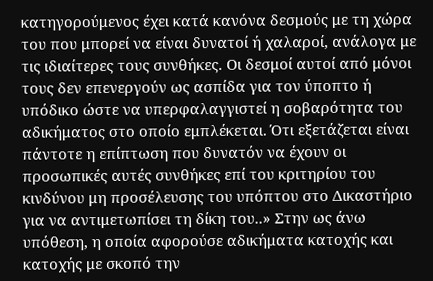κατηγορούμενος έχει κατά κανόνα δεσμούς με τη χώρα του που μπορεί να είναι δυνατοί ή χαλαροί, ανάλογα με τις ιδιαίτερες τους συνθήκες. Οι δεσμοί αυτοί από μόνοι τους δεν επενεργούν ως ασπίδα για τον ύποπτο ή υπόδικο ώστε να υπερφαλαγγιστεί η σοβαρότητα του αδικήματος στο οποίο εμπλέκεται. Ότι εξετάζεται είναι πάντοτε η επίπτωση που δυνατόν να έχουν οι προσωπικές αυτές συνθήκες επί του κριτηρίου του κινδύνου μη προσέλευσης του υπόπτου στο Δικαστήριο για να αντιμετωπίσει τη δίκη του..» Στην ως άνω υπόθεση, η οποία αφορούσε αδικήματα κατοχής και κατοχής με σκοπό την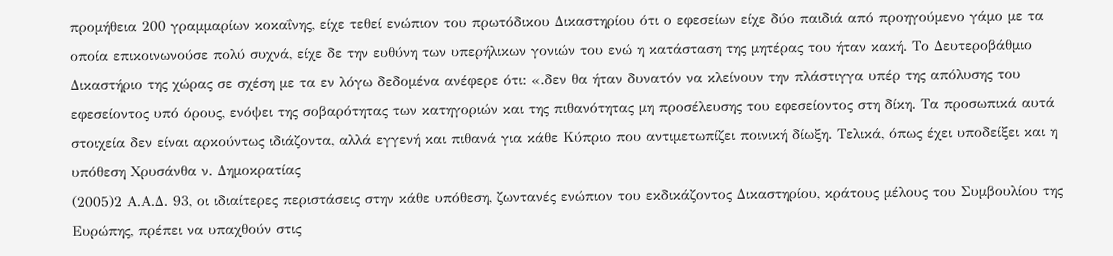προμήθεια 200 γραμμαρίων κοκαΐνης, είχε τεθεί ενώπιον του πρωτόδικου Δικαστηρίου ότι ο εφεσείων είχε δύο παιδιά από προηγούμενο γάμο με τα οποία επικοινωνούσε πολύ συχνά, είχε δε την ευθύνη των υπερήλικων γονιών του ενώ η κατάσταση της μητέρας του ήταν κακή. Το Δευτεροβάθμιο Δικαστήριο της χώρας σε σχέση με τα εν λόγω δεδομένα ανέφερε ότι: «.δεν θα ήταν δυνατόν να κλείνουν την πλάστιγγα υπέρ της απόλυσης του εφεσείοντος υπό όρους, ενόψει της σοβαρότητας των κατηγοριών και της πιθανότητας μη προσέλευσης του εφεσείοντος στη δίκη. Τα προσωπικά αυτά στοιχεία δεν είναι αρκούντως ιδιάζοντα, αλλά εγγενή και πιθανά για κάθε Κύπριο που αντιμετωπίζει ποινική δίωξη. Τελικά, όπως έχει υποδείξει και η υπόθεση Χρυσάνθα ν. Δημοκρατίας
(2005)2 Α.Α.Δ. 93, οι ιδιαίτερες περιστάσεις στην κάθε υπόθεση, ζωντανές ενώπιον του εκδικάζοντος Δικαστηρίου, κράτους μέλους του Συμβουλίου της Ευρώπης, πρέπει να υπαχθούν στις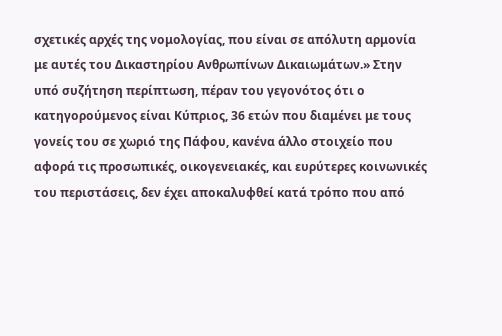σχετικές αρχές της νομολογίας, που είναι σε απόλυτη αρμονία με αυτές του Δικαστηρίου Ανθρωπίνων Δικαιωμάτων.» Στην υπό συζήτηση περίπτωση, πέραν του γεγονότος ότι ο κατηγορούμενος είναι Κύπριος, 36 ετών που διαμένει με τους γονείς του σε χωριό της Πάφου, κανένα άλλο στοιχείο που αφορά τις προσωπικές, οικογενειακές, και ευρύτερες κοινωνικές του περιστάσεις, δεν έχει αποκαλυφθεί κατά τρόπο που από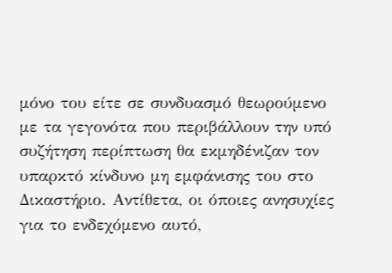μόνο του είτε σε συνδυασμό θεωρούμενο με τα γεγονότα που περιβάλλουν την υπό συζήτηση περίπτωση θα εκμηδένιζαν τον υπαρκτό κίνδυνο μη εμφάνισης του στο Δικαστήριο. Αντίθετα, οι όποιες ανησυχίες για το ενδεχόμενο αυτό,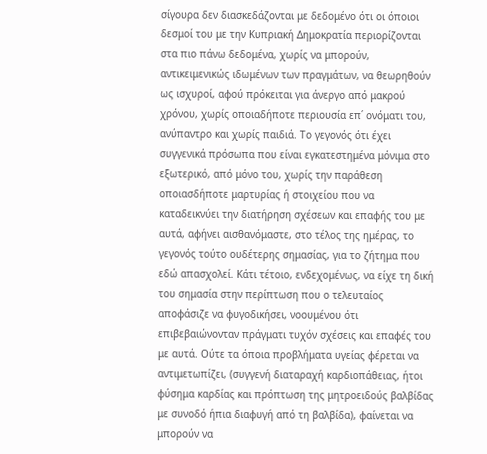σίγουρα δεν διασκεδάζονται με δεδομένο ότι οι όποιοι δεσμοί του με την Κυπριακή Δημοκρατία περιορίζονται στα πιο πάνω δεδομένα, χωρίς να μπορούν, αντικειμενικώς ιδωμένων των πραγμάτων, να θεωρηθούν ως ισχυροί, αφού πρόκειται για άνεργο από μακρού χρόνου, χωρίς οποιαδήποτε περιουσία επ΄ ονόματι του, ανύπαντρο και χωρίς παιδιά. Το γεγονός ότι έχει συγγενικά πρόσωπα που είναι εγκατεστημένα μόνιμα στο εξωτερικό, από μόνο του, χωρίς την παράθεση οποιασδήποτε μαρτυρίας ή στοιχείου που να καταδεικνύει την διατήρηση σχέσεων και επαφής του με αυτά, αφήνει αισθανόμαστε, στο τέλος της ημέρας, το γεγονός τούτο ουδέτερης σημασίας, για το ζήτημα που εδώ απασχολεί. Κάτι τέτοιο, ενδεχομένως, να είχε τη δική του σημασία στην περίπτωση που ο τελευταίος αποφάσιζε να φυγοδικήσει, νοουμένου ότι επιβεβαιώνονταν πράγματι τυχόν σχέσεις και επαφές του με αυτά. Ούτε τα όποια προβλήματα υγείας φέρεται να αντιμετωπίζει, (συγγενή διαταραχή καρδιοπάθειας, ήτοι φύσημα καρδίας και πρόπτωση της μητροειδούς βαλβίδας με συνοδό ήπια διαφυγή από τη βαλβίδα), φαίνεται να μπορούν να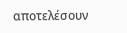αποτελέσουν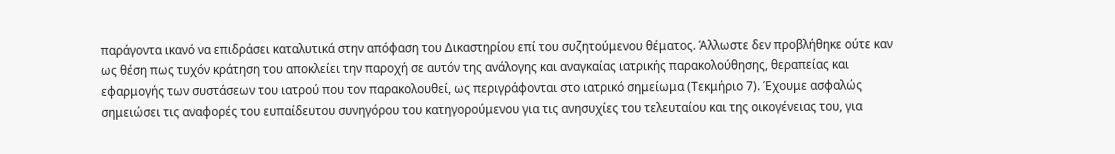παράγοντα ικανό να επιδράσει καταλυτικά στην απόφαση του Δικαστηρίου επί του συζητούμενου θέματος. Άλλωστε δεν προβλήθηκε ούτε καν ως θέση πως τυχόν κράτηση του αποκλείει την παροχή σε αυτόν της ανάλογης και αναγκαίας ιατρικής παρακολούθησης, θεραπείας και εφαρμογής των συστάσεων του ιατρού που τον παρακολουθεί, ως περιγράφονται στο ιατρικό σημείωμα (Τεκμήριο 7). Έχουμε ασφαλώς σημειώσει τις αναφορές του ευπαίδευτου συνηγόρου του κατηγορούμενου για τις ανησυχίες του τελευταίου και της οικογένειας του, για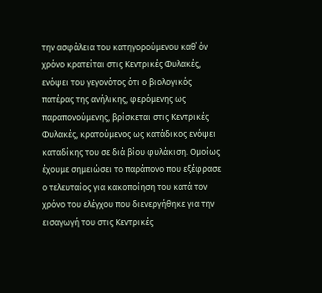την ασφάλεια του κατηγορούμενου καθ΄ όν χρόνο κρατείται στις Κεντρικές Φυλακές, ενόψει του γεγονότος ότι ο βιολογικός πατέρας της ανήλικης, φερόμενης ως παραπονούμενης, βρίσκεται στις Κεντρικές Φυλακές, κρατούμενος ως κατάδικος ενόψει καταδίκης του σε διά βίου φυλάκιση. Ομοίως έχουμε σημειώσει το παράπονο που εξέφρασε ο τελευταίος για κακοποίηση του κατά τον χρόνο του ελέγχου που διενεργήθηκε για την εισαγωγή του στις Κεντρικές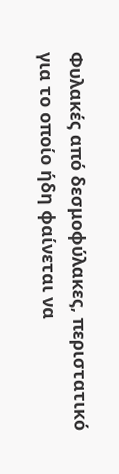Φυλακές από δεσμοφύλακες, περιστατικό για το οποίο ήδη φαίνεται να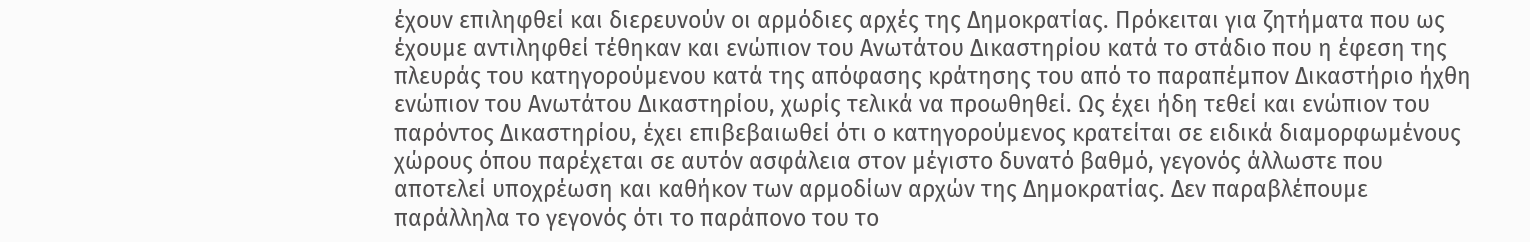έχουν επιληφθεί και διερευνούν οι αρμόδιες αρχές της Δημοκρατίας. Πρόκειται για ζητήματα που ως έχουμε αντιληφθεί τέθηκαν και ενώπιον του Ανωτάτου Δικαστηρίου κατά το στάδιο που η έφεση της πλευράς του κατηγορούμενου κατά της απόφασης κράτησης του από το παραπέμπον Δικαστήριο ήχθη ενώπιον του Ανωτάτου Δικαστηρίου, χωρίς τελικά να προωθηθεί. Ως έχει ήδη τεθεί και ενώπιον του παρόντος Δικαστηρίου, έχει επιβεβαιωθεί ότι ο κατηγορούμενος κρατείται σε ειδικά διαμορφωμένους χώρους όπου παρέχεται σε αυτόν ασφάλεια στον μέγιστο δυνατό βαθμό, γεγονός άλλωστε που αποτελεί υποχρέωση και καθήκον των αρμοδίων αρχών της Δημοκρατίας. Δεν παραβλέπουμε παράλληλα το γεγονός ότι το παράπονο του το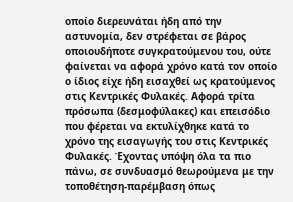οποίο διερευνάται ήδη από την αστυνομία, δεν στρέφεται σε βάρος οποιουδήποτε συγκρατούμενου του, ούτε φαίνεται να αφορά χρόνο κατά τον οποίο ο ίδιος είχε ήδη εισαχθεί ως κρατούμενος στις Κεντρικές Φυλακές. Αφορά τρίτα πρόσωπα (δεσμοφύλακες) και επεισόδιο που φέρεται να εκτυλίχθηκε κατά το χρόνο της εισαγωγής του στις Κεντρικές Φυλακές. Έχοντας υπόψη όλα τα πιο πάνω, σε συνδυασμό θεωρούμενα με την τοποθέτηση-παρέμβαση όπως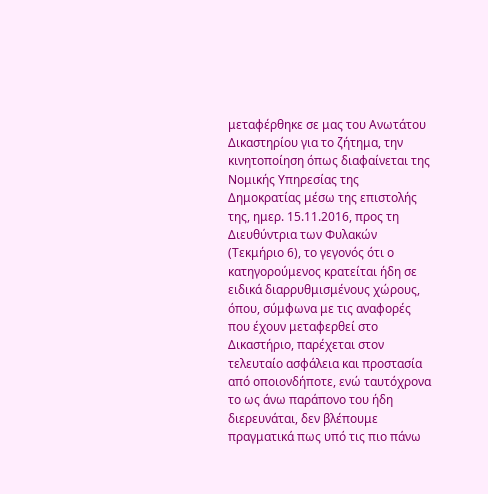μεταφέρθηκε σε μας του Ανωτάτου Δικαστηρίου για το ζήτημα, την κινητοποίηση όπως διαφαίνεται της Νομικής Υπηρεσίας της Δημοκρατίας μέσω της επιστολής της, ημερ. 15.11.2016, προς τη Διευθύντρια των Φυλακών (Τεκμήριο 6), το γεγονός ότι ο κατηγορούμενος κρατείται ήδη σε ειδικά διαρρυθμισμένους χώρους, όπου, σύμφωνα με τις αναφορές που έχουν μεταφερθεί στο Δικαστήριο, παρέχεται στον τελευταίο ασφάλεια και προστασία από οποιονδήποτε, ενώ ταυτόχρονα το ως άνω παράπονο του ήδη διερευνάται, δεν βλέπουμε πραγματικά πως υπό τις πιο πάνω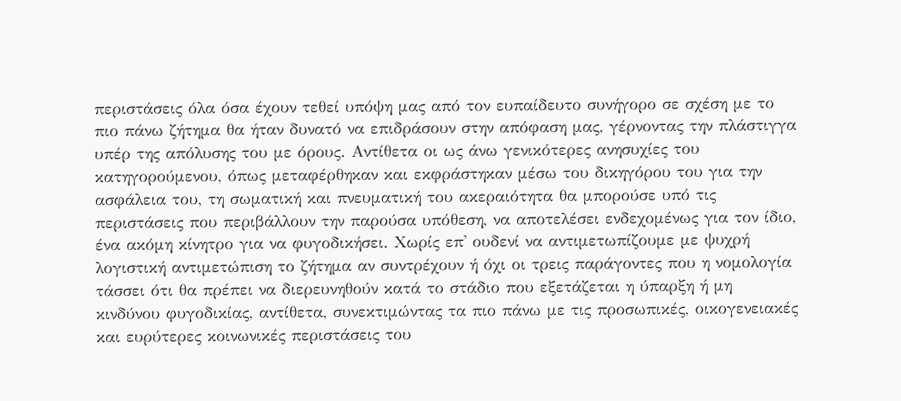περιστάσεις όλα όσα έχουν τεθεί υπόψη μας από τον ευπαίδευτο συνήγορο σε σχέση με το πιο πάνω ζήτημα θα ήταν δυνατό να επιδράσουν στην απόφαση μας, γέρνοντας την πλάστιγγα υπέρ της απόλυσης του με όρους. Αντίθετα οι ως άνω γενικότερες ανησυχίες του κατηγορούμενου, όπως μεταφέρθηκαν και εκφράστηκαν μέσω του δικηγόρου του για την ασφάλεια του, τη σωματική και πνευματική του ακεραιότητα θα μπορούσε υπό τις περιστάσεις που περιβάλλουν την παρούσα υπόθεση, να αποτελέσει ενδεχομένως για τον ίδιο, ένα ακόμη κίνητρο για να φυγοδικήσει. Χωρίς επ' ουδενί να αντιμετωπίζουμε με ψυχρή λογιστική αντιμετώπιση το ζήτημα αν συντρέχουν ή όχι οι τρεις παράγοντες που η νομολογία τάσσει ότι θα πρέπει να διερευνηθούν κατά το στάδιο που εξετάζεται η ύπαρξη ή μη κινδύνου φυγοδικίας, αντίθετα, συνεκτιμώντας τα πιο πάνω με τις προσωπικές, οικογενειακές και ευρύτερες κοινωνικές περιστάσεις του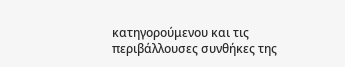κατηγορούμενου και τις περιβάλλουσες συνθήκες της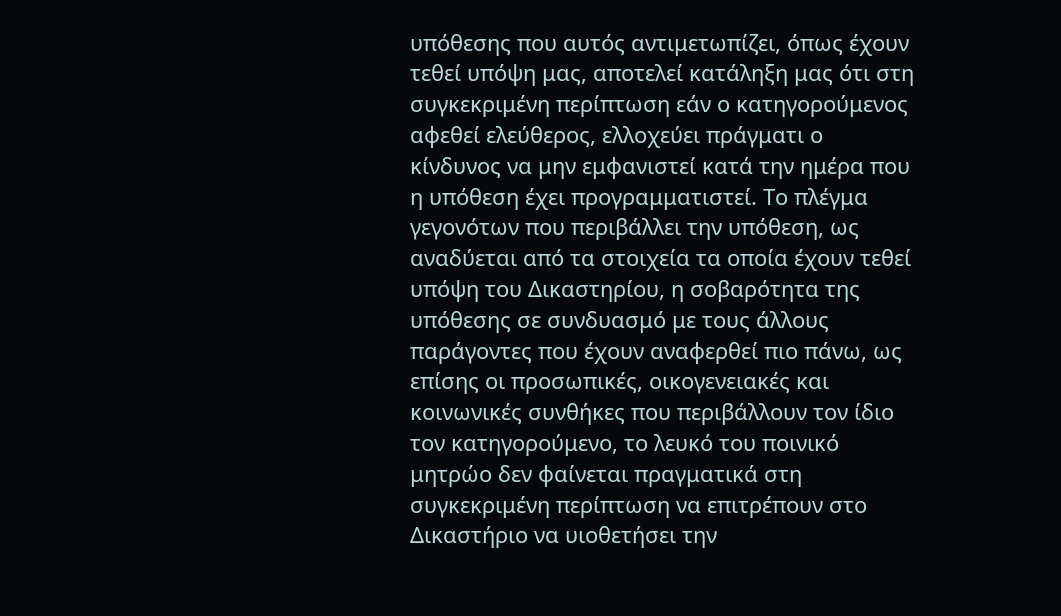υπόθεσης που αυτός αντιμετωπίζει, όπως έχουν τεθεί υπόψη μας, αποτελεί κατάληξη μας ότι στη συγκεκριμένη περίπτωση εάν ο κατηγορούμενος αφεθεί ελεύθερος, ελλοχεύει πράγματι ο κίνδυνος να μην εμφανιστεί κατά την ημέρα που η υπόθεση έχει προγραμματιστεί. Το πλέγμα γεγονότων που περιβάλλει την υπόθεση, ως αναδύεται από τα στοιχεία τα οποία έχουν τεθεί υπόψη του Δικαστηρίου, η σοβαρότητα της υπόθεσης σε συνδυασμό με τους άλλους παράγοντες που έχουν αναφερθεί πιο πάνω, ως επίσης οι προσωπικές, οικογενειακές και κοινωνικές συνθήκες που περιβάλλουν τον ίδιο τον κατηγορούμενο, το λευκό του ποινικό μητρώο δεν φαίνεται πραγματικά στη συγκεκριμένη περίπτωση να επιτρέπουν στο Δικαστήριο να υιοθετήσει την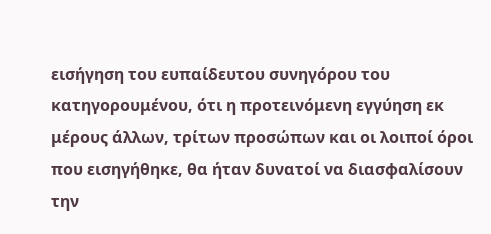εισήγηση του ευπαίδευτου συνηγόρου του κατηγορουμένου, ότι η προτεινόμενη εγγύηση εκ μέρους άλλων, τρίτων προσώπων και οι λοιποί όροι που εισηγήθηκε, θα ήταν δυνατοί να διασφαλίσουν την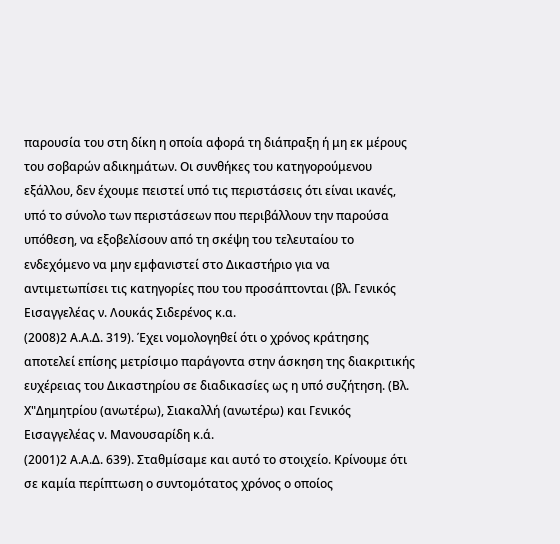παρουσία του στη δίκη η οποία αφορά τη διάπραξη ή μη εκ μέρους του σοβαρών αδικημάτων. Οι συνθήκες του κατηγορούμενου εξάλλου, δεν έχουμε πειστεί υπό τις περιστάσεις ότι είναι ικανές, υπό το σύνολο των περιστάσεων που περιβάλλουν την παρούσα υπόθεση, να εξοβελίσουν από τη σκέψη του τελευταίου το ενδεχόμενο να μην εμφανιστεί στο Δικαστήριο για να αντιμετωπίσει τις κατηγορίες που του προσάπτονται (βλ. Γενικός Εισαγγελέας ν. Λουκάς Σιδερένος κ.α.
(2008)2 Α.Α.Δ. 319). Έχει νομολογηθεί ότι ο χρόνος κράτησης αποτελεί επίσης μετρίσιμο παράγοντα στην άσκηση της διακριτικής ευχέρειας του Δικαστηρίου σε διαδικασίες ως η υπό συζήτηση. (Βλ. Χ"Δημητρίου (ανωτέρω), Σιακαλλή (ανωτέρω) και Γενικός Εισαγγελέας ν. Μανουσαρίδη κ.ά.
(2001)2 Α.Α.Δ. 639). Σταθμίσαμε και αυτό το στοιχείο. Κρίνουμε ότι σε καμία περίπτωση ο συντομότατος χρόνος ο οποίος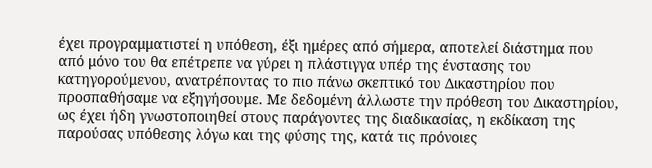έχει προγραμματιστεί η υπόθεση, έξι ημέρες από σήμερα, αποτελεί διάστημα που από μόνο του θα επέτρεπε να γύρει η πλάστιγγα υπέρ της ένστασης του κατηγορούμενου, ανατρέποντας το πιο πάνω σκεπτικό του Δικαστηρίου που προσπαθήσαμε να εξηγήσουμε. Με δεδομένη άλλωστε την πρόθεση του Δικαστηρίου, ως έχει ήδη γνωστοποιηθεί στους παράγοντες της διαδικασίας, η εκδίκαση της παρούσας υπόθεσης λόγω και της φύσης της, κατά τις πρόνοιες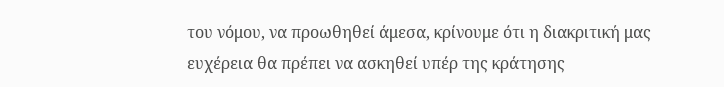του νόμου, να προωθηθεί άμεσα, κρίνουμε ότι η διακριτική μας ευχέρεια θα πρέπει να ασκηθεί υπέρ της κράτησης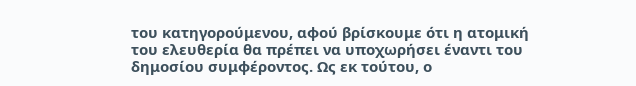του κατηγορούμενου, αφού βρίσκουμε ότι η ατομική του ελευθερία θα πρέπει να υποχωρήσει έναντι του δημοσίου συμφέροντος. Ως εκ τούτου, ο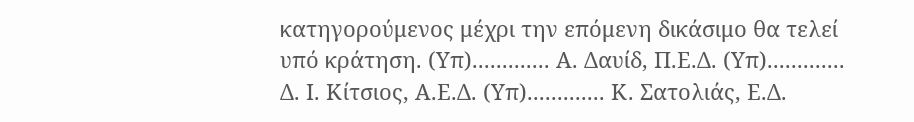κατηγορούμενος μέχρι την επόμενη δικάσιμο θα τελεί υπό κράτηση. (Υπ)............. Α. Δαυίδ, Π.Ε.Δ. (Υπ)............. Δ. Ι. Κίτσιος, Α.Ε.Δ. (Υπ)............. Κ. Σατολιάς, Ε.Δ.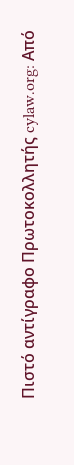Πιστό αντίγραφο Πρωτοκολλητής cylaw.org: Από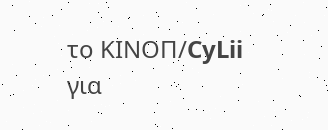το ΚΙΝOΠ/CyLii για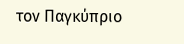τον Παγκύπριο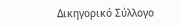Δικηγορικό Σύλλογο